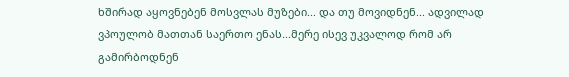ხშირად აყოვნებენ მოსვლას მუზები... და თუ მოვიდნენ... ადვილად ვპოულობ მათთან საერთო ენას...მერე ისევ უკვალოდ რომ არ გამირბოდნენ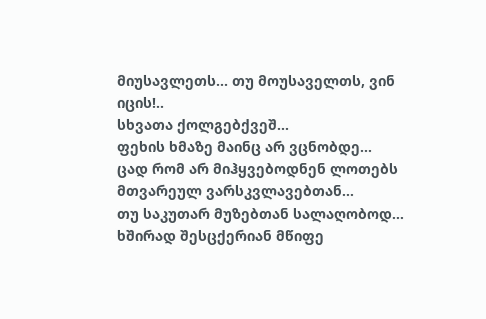მიუსავლეთს... თუ მოუსაველთს, ვინ იცის!..
სხვათა ქოლგებქვეშ...
ფეხის ხმაზე მაინც არ ვცნობდე...
ცად რომ არ მიჰყვებოდნენ ლოთებს მთვარეულ ვარსკვლავებთან...
თუ საკუთარ მუზებთან სალაღობოდ...
ხშირად შესცქერიან მწიფე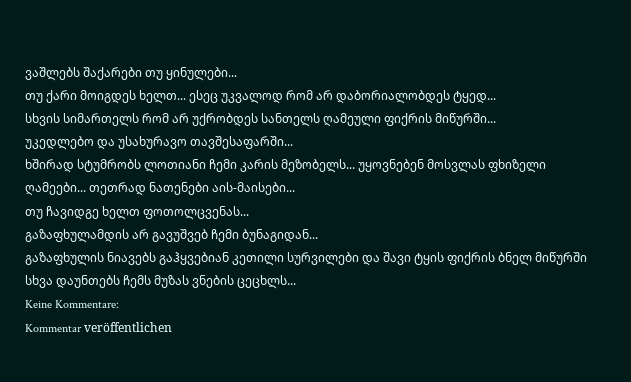ვაშლებს შაქარები თუ ყინულები...
თუ ქარი მოიგდეს ხელთ... ესეც უკვალოდ რომ არ დაბორიალობდეს ტყედ...
სხვის სიმართელს რომ არ უქრობდეს სანთელს ღამეული ფიქრის მიწურში...
უკედლებო და უსახურავო თავშესაფარში...
ხშირად სტუმრობს ლოთიანი ჩემი კარის მეზობელს... უყოვნებენ მოსვლას ფხიზელი ღამეები... თეთრად ნათენები აის-მაისები...
თუ ჩავიდგე ხელთ ფოთოლცვენას...
გაზაფხულამდის არ გავუშვებ ჩემი ბუნაგიდან...
გაზაფხულის ნიავებს გაჰყვებიან კეთილი სურვილები და შავი ტყის ფიქრის ბნელ მიწურში სხვა დაუნთებს ჩემს მუზას ვნების ცეცხლს...
Keine Kommentare:
Kommentar veröffentlichen